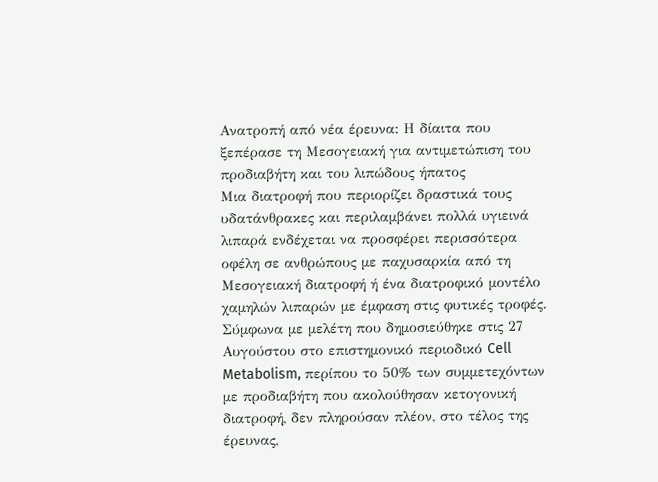Ανατροπή από νέα έρευνα: Η δίαιτα που ξεπέρασε τη Μεσογειακή για αντιμετώπιση του προδιαβήτη και του λιπώδους ήπατος
Μια διατροφή που περιορίζει δραστικά τους υδατάνθρακες και περιλαμβάνει πολλά υγιεινά λιπαρά ενδέχεται να προσφέρει περισσότερα οφέλη σε ανθρώπους με παχυσαρκία από τη Μεσογειακή διατροφή ή ένα διατροφικό μοντέλο χαμηλών λιπαρών με έμφαση στις φυτικές τροφές.
Σύμφωνα με μελέτη που δημοσιεύθηκε στις 27 Αυγούστου στο επιστημονικό περιοδικό Cell Metabolism, περίπου το 50% των συμμετεχόντων με προδιαβήτη που ακολούθησαν κετογονική διατροφή, δεν πληρούσαν πλέον, στο τέλος της έρευνας,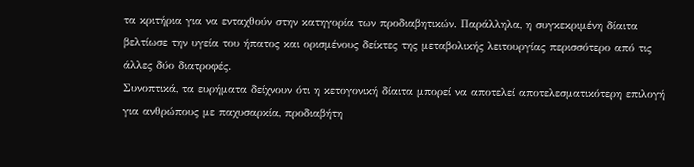τα κριτήρια για να ενταχθούν στην κατηγορία των προδιαβητικών. Παράλληλα, η συγκεκριμένη δίαιτα βελτίωσε την υγεία του ήπατος και ορισμένους δείκτες της μεταβολικής λειτουργίας περισσότερο από τις άλλες δύο διατροφές.
Συνοπτικά, τα ευρήματα δείχνουν ότι η κετογονική δίαιτα μπορεί να αποτελεί αποτελεσματικότερη επιλογή για ανθρώπους με παχυσαρκία, προδιαβήτη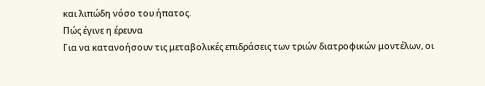και λιπώδη νόσο του ήπατος.
Πώς έγινε η έρευνα
Για να κατανοήσουν τις μεταβολικές επιδράσεις των τριών διατροφικών μοντέλων, οι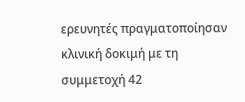ερευνητές πραγματοποίησαν κλινική δοκιμή με τη συμμετοχή 42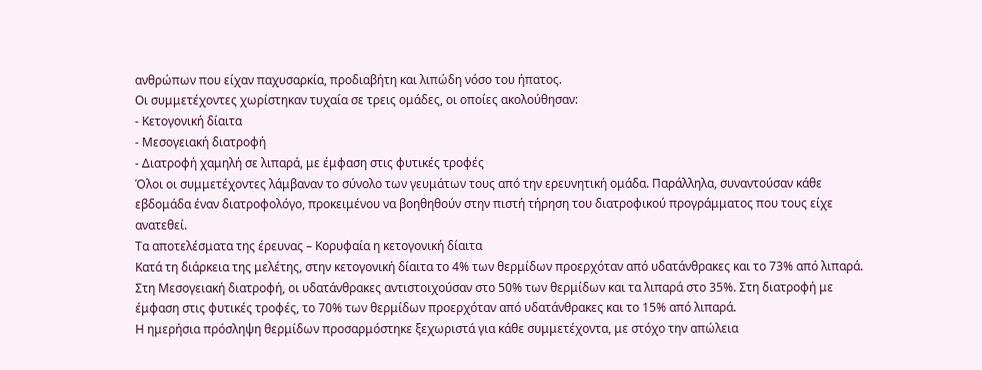ανθρώπων που είχαν παχυσαρκία, προδιαβήτη και λιπώδη νόσο του ήπατος.
Οι συμμετέχοντες χωρίστηκαν τυχαία σε τρεις ομάδες, οι οποίες ακολούθησαν:
- Κετογονική δίαιτα
- Μεσογειακή διατροφή
- Διατροφή χαμηλή σε λιπαρά, με έμφαση στις φυτικές τροφές
Όλοι οι συμμετέχοντες λάμβαναν το σύνολο των γευμάτων τους από την ερευνητική ομάδα. Παράλληλα, συναντούσαν κάθε εβδομάδα έναν διατροφολόγο, προκειμένου να βοηθηθούν στην πιστή τήρηση του διατροφικού προγράμματος που τους είχε ανατεθεί.
Τα αποτελέσματα της έρευνας – Κορυφαία η κετογονική δίαιτα
Κατά τη διάρκεια της μελέτης, στην κετογονική δίαιτα το 4% των θερμίδων προερχόταν από υδατάνθρακες και το 73% από λιπαρά. Στη Μεσογειακή διατροφή, οι υδατάνθρακες αντιστοιχούσαν στο 50% των θερμίδων και τα λιπαρά στο 35%. Στη διατροφή με έμφαση στις φυτικές τροφές, το 70% των θερμίδων προερχόταν από υδατάνθρακες και το 15% από λιπαρά.
Η ημερήσια πρόσληψη θερμίδων προσαρμόστηκε ξεχωριστά για κάθε συμμετέχοντα, με στόχο την απώλεια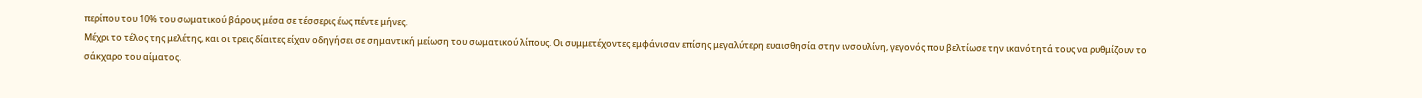περίπου του 10% του σωματικού βάρους μέσα σε τέσσερις έως πέντε μήνες.
Μέχρι το τέλος της μελέτης, και οι τρεις δίαιτες είχαν οδηγήσει σε σημαντική μείωση του σωματικού λίπους. Οι συμμετέχοντες εμφάνισαν επίσης μεγαλύτερη ευαισθησία στην ινσουλίνη, γεγονός που βελτίωσε την ικανότητά τους να ρυθμίζουν το σάκχαρο του αίματος.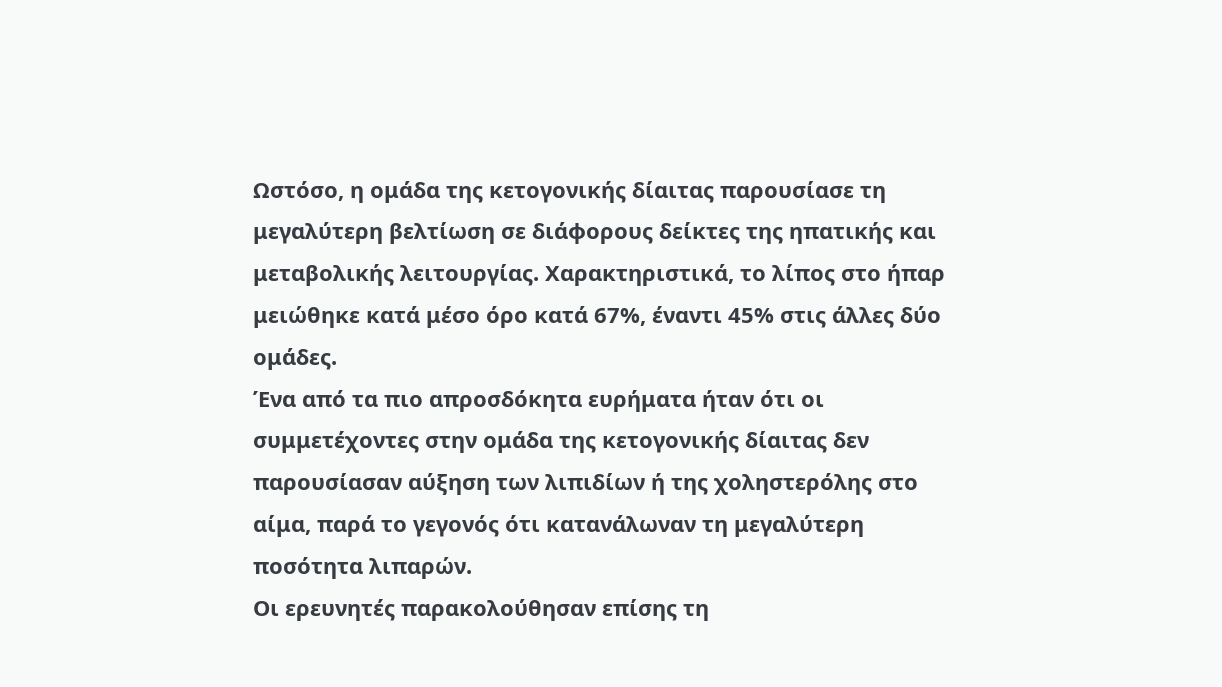Ωστόσο, η ομάδα της κετογονικής δίαιτας παρουσίασε τη μεγαλύτερη βελτίωση σε διάφορους δείκτες της ηπατικής και μεταβολικής λειτουργίας. Χαρακτηριστικά, το λίπος στο ήπαρ μειώθηκε κατά μέσο όρο κατά 67%, έναντι 45% στις άλλες δύο ομάδες.
Ένα από τα πιο απροσδόκητα ευρήματα ήταν ότι οι συμμετέχοντες στην ομάδα της κετογονικής δίαιτας δεν παρουσίασαν αύξηση των λιπιδίων ή της χοληστερόλης στο αίμα, παρά το γεγονός ότι κατανάλωναν τη μεγαλύτερη ποσότητα λιπαρών.
Οι ερευνητές παρακολούθησαν επίσης τη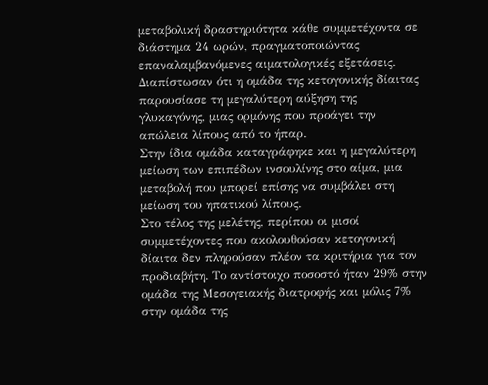μεταβολική δραστηριότητα κάθε συμμετέχοντα σε διάστημα 24 ωρών, πραγματοποιώντας επαναλαμβανόμενες αιματολογικές εξετάσεις. Διαπίστωσαν ότι η ομάδα της κετογονικής δίαιτας παρουσίασε τη μεγαλύτερη αύξηση της γλυκαγόνης, μιας ορμόνης που προάγει την απώλεια λίπους από το ήπαρ.
Στην ίδια ομάδα καταγράφηκε και η μεγαλύτερη μείωση των επιπέδων ινσουλίνης στο αίμα, μια μεταβολή που μπορεί επίσης να συμβάλει στη μείωση του ηπατικού λίπους.
Στο τέλος της μελέτης, περίπου οι μισοί συμμετέχοντες που ακολουθούσαν κετογονική δίαιτα δεν πληρούσαν πλέον τα κριτήρια για τον προδιαβήτη. Το αντίστοιχο ποσοστό ήταν 29% στην ομάδα της Μεσογειακής διατροφής και μόλις 7% στην ομάδα της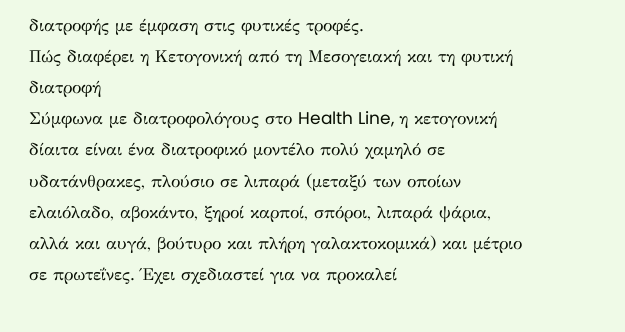διατροφής με έμφαση στις φυτικές τροφές.
Πώς διαφέρει η Kετογονική από τη Μεσογειακή και τη φυτική διατροφή
Σύμφωνα με διατροφολόγους στο Health Line, η κετογονική δίαιτα είναι ένα διατροφικό μοντέλο πολύ χαμηλό σε υδατάνθρακες, πλούσιο σε λιπαρά (μεταξύ των οποίων ελαιόλαδο, αβοκάντο, ξηροί καρποί, σπόροι, λιπαρά ψάρια, αλλά και αυγά, βούτυρο και πλήρη γαλακτοκομικά) και μέτριο σε πρωτεΐνες. Έχει σχεδιαστεί για να προκαλεί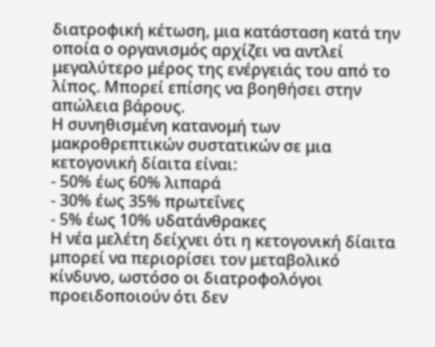διατροφική κέτωση, μια κατάσταση κατά την οποία ο οργανισμός αρχίζει να αντλεί μεγαλύτερο μέρος της ενέργειάς του από το λίπος. Μπορεί επίσης να βοηθήσει στην απώλεια βάρους.
Η συνηθισμένη κατανομή των μακροθρεπτικών συστατικών σε μια κετογονική δίαιτα είναι:
- 50% έως 60% λιπαρά
- 30% έως 35% πρωτεΐνες
- 5% έως 10% υδατάνθρακες
Η νέα μελέτη δείχνει ότι η κετογονική δίαιτα μπορεί να περιορίσει τον μεταβολικό κίνδυνο, ωστόσο οι διατροφολόγοι προειδοποιούν ότι δεν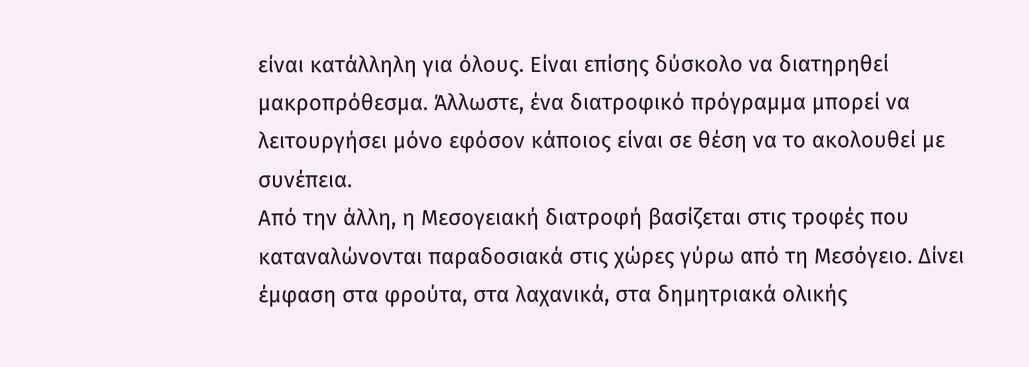είναι κατάλληλη για όλους. Είναι επίσης δύσκολο να διατηρηθεί μακροπρόθεσμα. Άλλωστε, ένα διατροφικό πρόγραμμα μπορεί να λειτουργήσει μόνο εφόσον κάποιος είναι σε θέση να το ακολουθεί με συνέπεια.
Από την άλλη, η Μεσογειακή διατροφή βασίζεται στις τροφές που καταναλώνονται παραδοσιακά στις χώρες γύρω από τη Μεσόγειο. Δίνει έμφαση στα φρούτα, στα λαχανικά, στα δημητριακά ολικής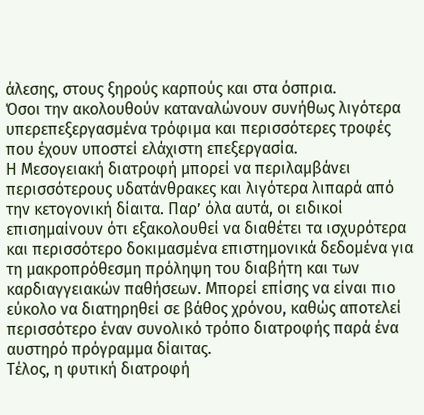άλεσης, στους ξηρούς καρπούς και στα όσπρια.
Όσοι την ακολουθούν καταναλώνουν συνήθως λιγότερα υπερεπεξεργασμένα τρόφιμα και περισσότερες τροφές που έχουν υποστεί ελάχιστη επεξεργασία.
Η Μεσογειακή διατροφή μπορεί να περιλαμβάνει περισσότερους υδατάνθρακες και λιγότερα λιπαρά από την κετογονική δίαιτα. Παρ’ όλα αυτά, οι ειδικοί επισημαίνουν ότι εξακολουθεί να διαθέτει τα ισχυρότερα και περισσότερο δοκιμασμένα επιστημονικά δεδομένα για τη μακροπρόθεσμη πρόληψη του διαβήτη και των καρδιαγγειακών παθήσεων. Μπορεί επίσης να είναι πιο εύκολο να διατηρηθεί σε βάθος χρόνου, καθώς αποτελεί περισσότερο έναν συνολικό τρόπο διατροφής παρά ένα αυστηρό πρόγραμμα δίαιτας.
Τέλος, η φυτική διατροφή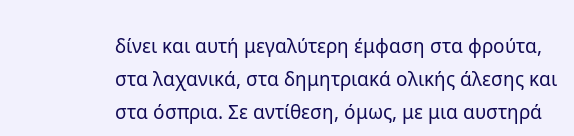δίνει και αυτή μεγαλύτερη έμφαση στα φρούτα, στα λαχανικά, στα δημητριακά ολικής άλεσης και στα όσπρια. Σε αντίθεση, όμως, με μια αυστηρά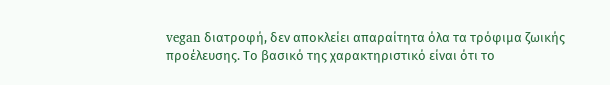vegan διατροφή, δεν αποκλείει απαραίτητα όλα τα τρόφιμα ζωικής προέλευσης. Το βασικό της χαρακτηριστικό είναι ότι το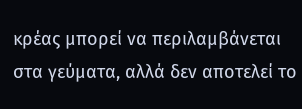κρέας μπορεί να περιλαμβάνεται στα γεύματα, αλλά δεν αποτελεί το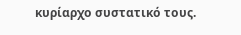κυρίαρχο συστατικό τους.